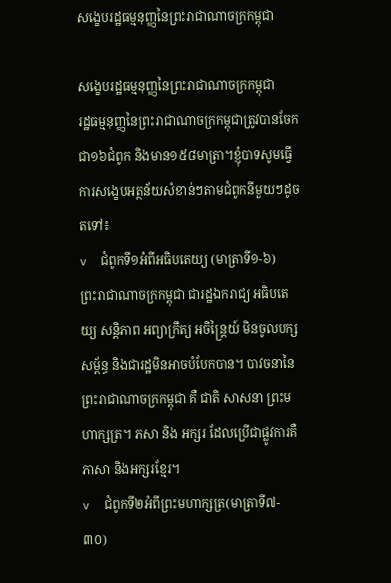សង្ខេបរដ្ឋធម្មនុញ្ញនៃព្រះរាជាណាចក្រកម្ពុជា

សង្ខេបរដ្ឋធម្មនុញ្ញនៃព្រះរាជាណាចក្រកម្ពុជា
រដ្ឋធម្មនុញ្ញនៃព្រះរាជាណាចក្រកម្ពុជាត្រូវបានចែកជា១៦ជំពូក និងមាន១៥៨មាត្រា។ខ្ញុំបាទសូមធ្វើការសង្ខេបអត្ថន័យសំខាន់ៗតាមជំពូកនីមួយៗដូចតទៅ៖
v  ជំពូកទី១អំពីអធិបតេយ្យ (មាត្រាទី១-៦)
ព្រះរាជាណាចក្រកម្ពុជា ជារដ្ឋឯករាជ្យ អធិបតេយ្យ សន្តិភាព អព្យាក្រឹត្យ អចិន្ត្រៃយ៍ មិនចូលបក្សសម្ព័ន្ធ និងជារដ្ឋមិនអាចបំបែកបាន។ បាវចនានៃព្រះរាជាណាចក្រកម្ពុជា គឺ ជាតិ សាសនា ព្រះមហាក្សត្រ។ ភសា និង អក្សរ ដែលប្រើជាផ្លូវការគឺ ភាសា និងអក្សរខ្មែរ។
v  ជំពូកទី២អំពីព្រះមហាក្សត្រ(មាត្រាទី៧- ៣០)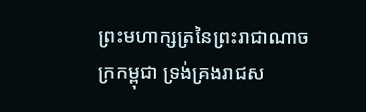ព្រះមហាក្សត្រនៃព្រះរាជាណាចក្រកម្ពុជា ទ្រង់គ្រងរាជស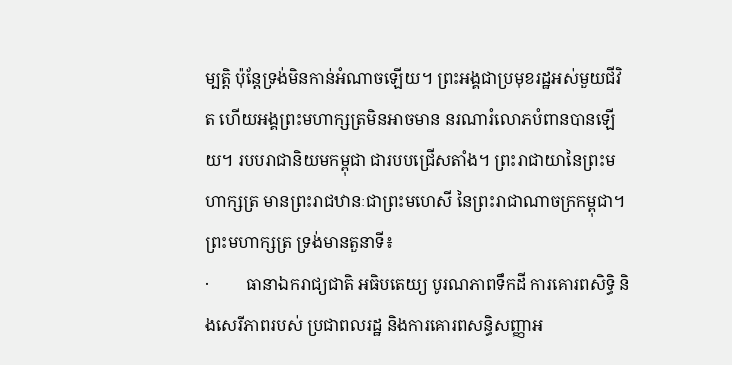ម្បត្តិ ប៉ុន្តែទ្រង់មិនកាន់អំណាចឡើយ។ ព្រះអង្គជាប្រមុខរដ្ឋអស់មួយជីវិត ហើយអង្គព្រះមហាក្សត្រមិនអាចមាន នរណារំលោភបំពានបានឡើយ។ របបរាជានិយមកម្ពុជា ជារបបជ្រើសតាំង។ ព្រះរាជាយានៃព្រះមហាក្សត្រ មានព្រះរាជឋានៈជាព្រះមហេសី នៃព្រះរាជាណាចក្រកម្ពុជា។
ព្រះមហាក្សត្រ ទ្រង់មានតួនាទី៖
·         ធានាឯករាជ្យជាតិ អធិបតេយ្យ បូរណភាពទឹកដី ការគោរពសិទ្ធិ និងសេរីភាពរបស់ ប្រជាពលរដ្ឋ និងការគោរពសន្ធិសញ្ញាអ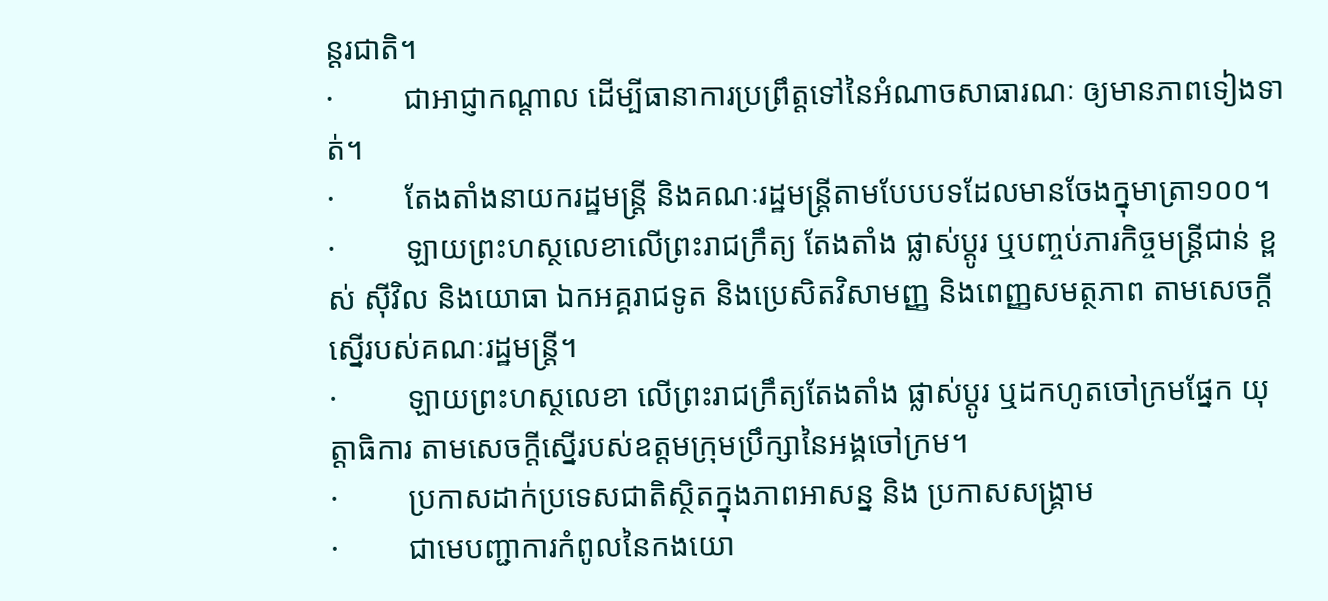ន្តរជាតិ។
·         ជាអាជ្ញាកណ្តាល ដើម្បីធានាការប្រព្រឹត្តទៅនៃអំណាចសាធារណៈ ឲ្យមានភាពទៀងទាត់។
·         តែងតាំងនាយករដ្ឋមន្ត្រី និងគណៈរដ្ឋមន្ត្រីតាមបែបបទដែលមានចែងក្នុមាត្រា១០០។
·         ឡាយព្រះហស្ថលេខាលើព្រះរាជក្រឹត្យ តែងតាំង ផ្លាស់ប្តូរ ឬបញ្ចប់ភារកិច្ចមន្ត្រីជាន់ ខ្ពស់ ស៊ីវិល និងយោធា ឯកអគ្គរាជទូត និងប្រេសិតវិសាមញ្ញ និងពេញ្ញសមត្ថភាព តាមសេចក្តីស្នើរបស់គណៈរដ្ឋមន្រ្តី។
·         ឡាយព្រះហស្ថលេខា លើព្រះរាជក្រឹត្យតែងតាំង ផ្លាស់ប្តូរ ឬដកហូតចៅក្រមផ្នែក យុត្តាធិការ តាមសេចក្តីស្នើរបស់ឧត្តមក្រុមប្រឹក្សានៃអង្គចៅក្រម។
·         ប្រកាសដាក់ប្រទេសជាតិស្ថិតក្នុងភាពអាសន្ន និង ប្រកាសសង្រ្គាម
·         ជាមេបញ្ជាការកំពូលនៃកងយោ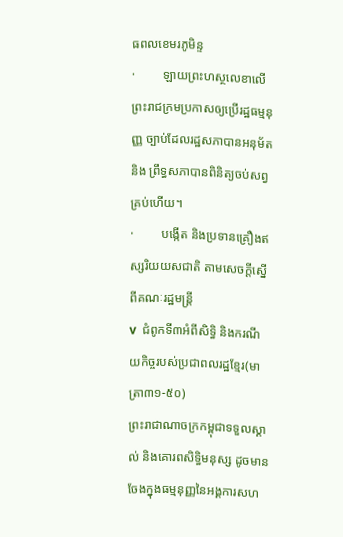ធពលខេមរភូមិន្ទ
·         ឡាយព្រះហស្ថលេខាលើព្រះរាជក្រមប្រកាសឲ្យប្រើរដ្ឋធម្មនុញ្ញ ច្បាប់ដែលរដ្ឋសភាបានអនុម័ត និង ព្រឹទ្ធសភាបានពិនិត្យចប់សព្វគ្រប់ហើយ។
·         បង្កើត និងប្រទានគ្រឿងឥស្សរិយយសជាតិ តាមសេចក្តីស្នើពីគណៈរដ្ឋមន្រ្តី
v  ជំពូកទី៣អំពីសិទ្ធិ និងករណីយកិច្ចរបស់ប្រជាពលរដ្ឋខ្មែរ(មាត្រា៣១-៥០)
ព្រះរាជាណាចក្រកម្ពុជាទទួលស្គាល់ និងគោរពសិទ្ធិមនុស្ស ដូចមានចែងក្នុងធម្មនុញ្ញនៃអង្គការសហ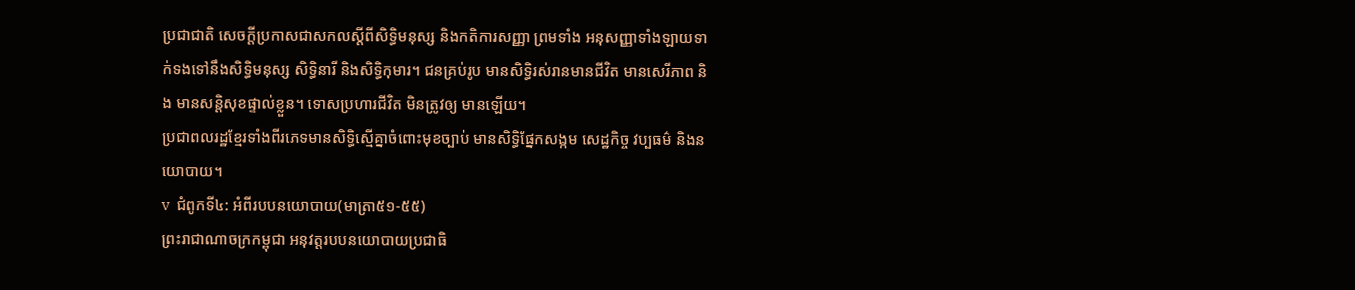ប្រជាជាតិ សេចក្តីប្រកាសជាសកលស្តីពីសិទ្ធិមនុស្ស និងកតិការសញ្ញា ព្រមទាំង អនុសញ្ញាទាំងឡាយទាក់ទងទៅនឹងសិទ្ធិមនុស្ស សិទ្ធិនារី និងសិទ្ធិកុមារ។ ជនគ្រប់រូប មានសិទ្ធិរស់រានមានជីវិត មានសេរីភាព និង មានសន្តិសុខផ្ទាល់ខ្លួន។ ទោសប្រហារជីវិត មិនត្រូវឲ្យ មានឡើយ។
ប្រជាពលរដ្ឋខ្មែរទាំងពីរភេទមានសិទ្ធិស្មើគ្នាចំពោះមុខច្បាប់ មានសិទ្ធិផ្នែកសង្កម សេដ្ឋកិច្ច វប្បធម៌ និងនយោបាយ។
v  ជំពូកទី៤: អំពីរបបនយោបាយ(មាត្រា៥១-៥៥)
ព្រះរាជាណាចក្រកម្ពុជា អនុវត្តរបបនយោបាយប្រជាធិ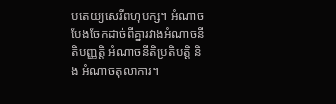បតេយ្យសេរីពហុបក្ស។ អំណាចបែងចែកដាច់ពីគ្នារវាងអំណាចនីតិបញ្ញត្តិ អំណាចនីតិប្រតិបត្តិ និង អំណាចតុលាការ។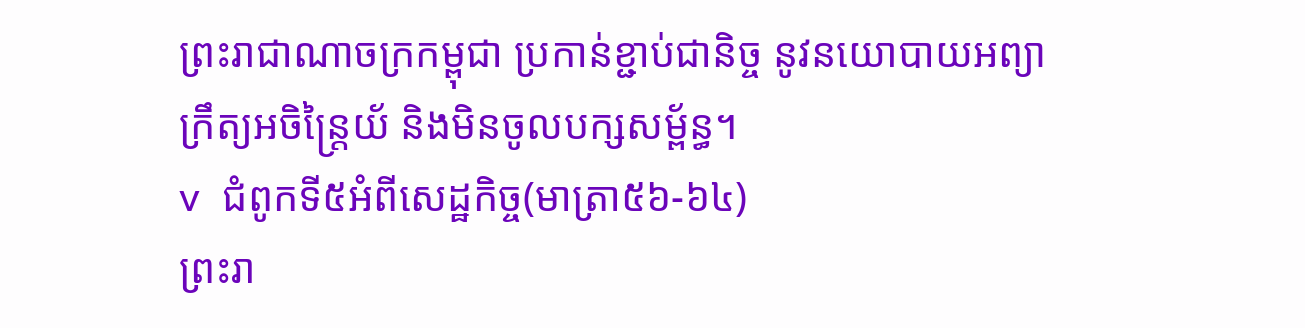ព្រះរាជាណាចក្រកម្ពុជា ប្រកាន់ខ្ជាប់ជានិច្ច នូវនយោបាយអព្យាក្រឹត្យអចិន្រ្តៃយ័ និងមិនចូលបក្សសម្ព័ន្ធ។
v  ជំពូកទី៥អំពីសេដ្ឋកិច្ច(មាត្រា៥៦-៦៤)
ព្រះរា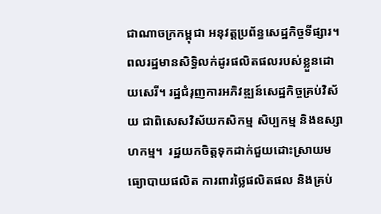ជាណាចក្រកម្ពុជា អនុវត្តប្រព័ន្ធសេដ្ឋកិច្ចទីផ្សារ។ ពលរដ្ឋមានសិទ្ធិលក់ដូរផលិតផលរបស់ខ្លួនដោយសេរី។ រដ្ឋជំរុញការអភិវឌ្ឍន៍សេដ្ឋកិច្ចគ្រប់វិស័យ ជាពិសេសវិស័យកសិកម្ម សិប្បកម្ម និងឧស្សាហកម្ម។  រដ្ឋយកចិត្តទុកដាក់ជួយដោះស្រាយមធ្យោបាយផលិត ការពារថ្លៃផលិតផល និងគ្រប់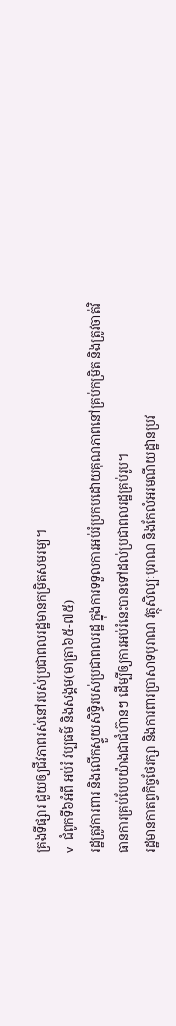គ្រងទីផ្សារ ជួយឲ្យជីវភាពរស់នៅរបស់ប្រជាពលរដ្ឋមានកម្រិតសមរម្យ។
v  ជំពូកទី៦អំពី អប់រំ វប្បធម៌ និងសង្គម(មាត្រា៦៥-៧៥)
រដ្ឋត្រូវការពារ និងលើកស្ទួយសិទ្ធិរបស់ប្រជាពលរដ្ឋ ក្នុងការទទួលការអប់រំប្រកបដោយគុណភាពនៅគ្រប់កម្រិត និងត្រូវចាត់វិធានការគ្រប់បែបយ៉ាងជាជំហ៊ានៗ ដើម្បីឲ្យការអប់រំនេះបានទៅដល់ប្រជាពលរដ្ឋគ្រប់រូប។
រដ្ឋមានកាតព្វកិច្ចថែរក្សា និងការពារប្រាសាទបុរាណ វត្ថុសិល្បៈបុរាណ និងកែលំអរមណីយដ្ឋានប្រវ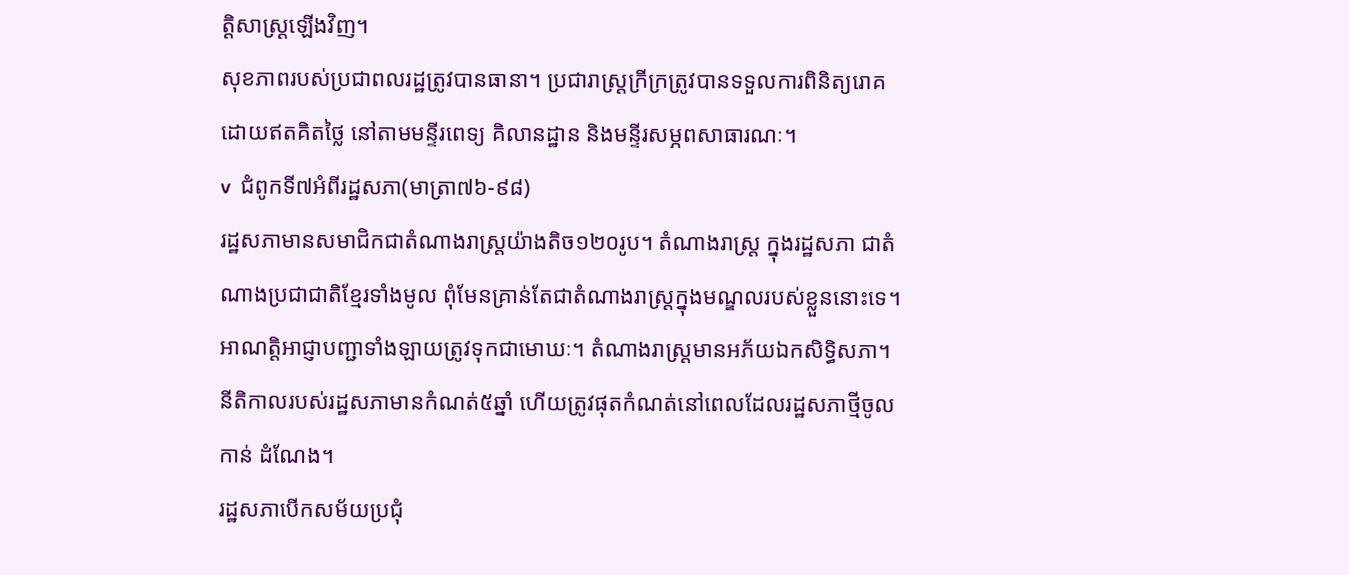ត្តិសាស្រ្តឡើងវិញ។
សុខភាពរបស់ប្រជាពលរដ្ឋត្រូវបានធានា។ ប្រជារាស្រ្តក្រីក្រត្រូវបានទទួលការពិនិត្យរោគដោយឥតគិតថ្លៃ នៅតាមមន្ទីរពេទ្យ គិលានដ្ឋាន និងមន្ទីរសម្ភពសាធារណៈ។
v  ជំពូកទី៧អំពីរដ្ឋសភា(មាត្រា៧៦-៩៨)
រដ្ឋសភាមានសមាជិកជាតំណាងរាស្ត្រយ៉ាងតិច១២០រូប។ តំណាងរាស្រ្ត ក្នុងរដ្ឋសភា ជាតំណាងប្រជាជាតិខ្មែរទាំងមូល ពុំមែនគ្រាន់តែជាតំណាងរាស្រ្តក្នុងមណ្ឌលរបស់ខ្លួននោះទេ។ អាណត្តិអាជ្ញាបញ្ជាទាំងឡាយត្រូវទុកជាមោឃៈ។ តំណាងរាស្រ្តមានអភ័យឯកសិទ្ធិសភា។
នីតិកាលរបស់រដ្ឋសភាមានកំណត់៥ឆ្នាំ ហើយត្រូវផុតកំណត់នៅពេលដែលរដ្ឋសភាថ្មីចូលកាន់ ដំណែង។
រដ្ឋសភាបើកសម័យប្រជុំ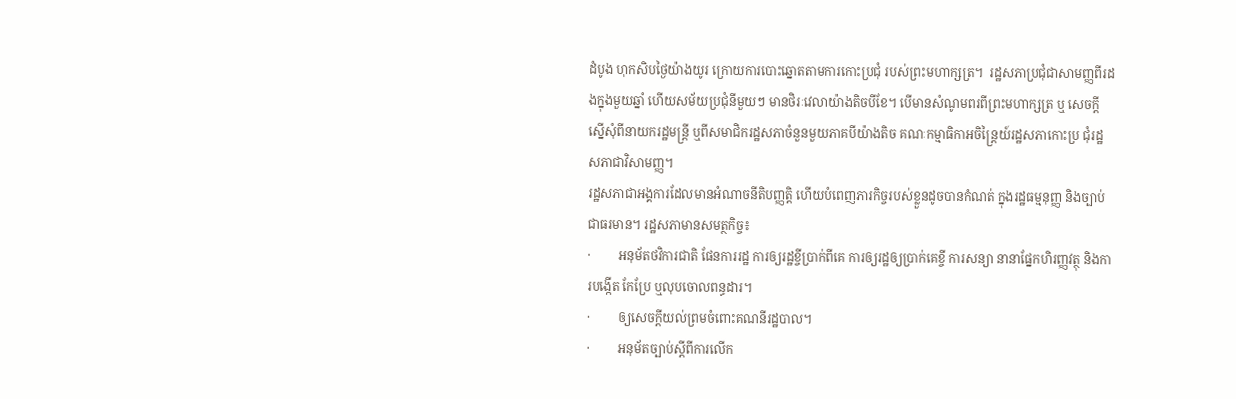ដំបូង ហុកសិបថ្ងៃយ៉ាងយូរ ក្រោយការបោះឆ្នោតតាមការកោះប្រជុំ របស់ព្រះមហាក្សត្រ។  រដ្ឋសភាប្រជុំជាសាមញ្ញពីរដងក្នុងមួយឆ្នាំ ហើយសម័យប្រជុំនីមួយៗ មានថិរៈវេលាយ៉ាងតិចបីខែ។ បើមានសំណូមពរពីព្រះមហាក្សត្រ ឬ សេចក្តីស្នើសុំពីនាយករដ្ឋមន្ត្រី ឬពីសមាជិករដ្ឋសភាចំនួនមួយភាគបីយ៉ាងតិច គណៈកម្មាធិកាអចិន្ត្រៃយ៍រដ្ឋសភាកោះប្រ ជុំរដ្ឋសភាជាវិសាមញ្ញ។
រដ្ឋសភាជាអង្គការដែលមានអំណាចនីតិបញ្ញតិ្ត ហើយបំពេញភារកិច្ចរបស់ខ្លួនដូចបានកំណត់ ក្នុងរដ្ឋធម្មនុញ្ញ និងច្បាប់ជាធរមាន។ រដ្ឋសភាមានសមត្ថកិច្ច៖
·         អនុម័តថវិការជាតិ ផែនការរដ្ឋ ការឲ្យរដ្ឋខ្ចីប្រាក់ពីគេ ការឲ្យរដ្ឋឲ្យប្រាក់គេខ្ចី ការសន្យា នានាផ្នែកហិរញ្ញវត្ថុ និងការបង្កើត កែប្រែ ឬលុបចោលពន្ធដារ។
·         ឲ្យសេចក្តីយល់ព្រមចំពោះគណនីរដ្ឋបាល។
·         អនុម័តច្បាប់ស្តីពីការលើក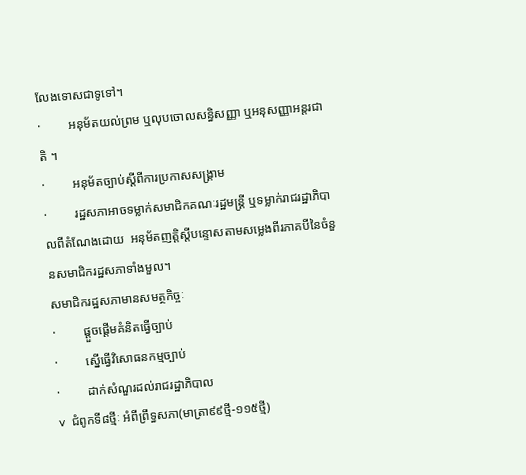លែងទោសជាទូទៅ។
·         អនុម័តយល់ព្រម ឬលុបចោលសន្ធិសញ្ញា ឬអនុសញ្ញាអន្តរជាតិ ។
·         អនុម័តច្បាប់ស្តីពីការប្រកាសសង្គ្រាម
·         រដ្ឋសភាអាចទម្លាក់សមាជិកគណៈរដ្ឋមន្ត្រី ឬទម្លាក់រាជរដ្ឋាភិបាលពីតំណែងដោយ  អនុម័តញត្តិស្តីបន្ទោសតាមសម្លេងពីរភាគបីនៃចំនួនសមាជិករដ្ឋសភាទាំងមួល។
សមាជិករដ្ឋសភាមានសមត្ថកិច្ចៈ
·         ផ្តួចផ្តើមគំនិតធ្វើច្បាប់
·         ស្នើធ្វើវិសោធនកម្មច្បាប់
·         ដាក់សំណួរដល់រាជរដ្ឋាភិបាល
v  ជំពូកទី៨ថ្មីៈ អំពីព្រឹទ្ធសភា(មាត្រា៩៩ថ្មី-១១៥ថ្មី)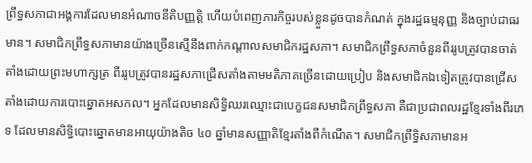ព្រឹទ្ធសភាជាអង្គការដែលមានអំណាចនីតិបញ្ញត្តិ ហើយបំពេញភារកិច្ចរបស់ខ្លួនដូចបានកំណត់ ក្នុងរដ្ឋធម្មនុញ្ញ និងច្បាប់ជាធរមាន។ សមាជិកព្រឹទ្ធសភាមានយ៉ាងច្រើនស្មើនឹងពាក់កណ្តាលសមាជិករដ្ឋសភា។ សមាជិកព្រឹទ្ធសភាចំនួនពីររូបត្រូវបានចាត់តាំងដោយព្រះមហាក្សត្រ ពីររូបត្រូវបានរដ្ឋសភាជ្រើសតាំងតាមមតិភាគច្រើនដោយប្រៀប និងសមាជិកឯទៀតត្រូវបានជ្រើសតាំងដោយការបោះឆ្នោតអសកល។ អ្នកដែលមានសិទ្ធិឈរឈ្មោះជាបេក្ខជនសមាជិកព្រឹទ្ធសភា គឺជាប្រជាពលរដ្ឋខ្មែរទាំងពីរភេទ ដែលមានសិទ្ធិបោះឆ្នោតមានអាយុយ៉ាងតិច ៤០ ឆ្នាំមានសញ្ញាតិខ្មែរតាំងពីកំណើត។ សមាជិកព្រឹទ្ធិសភាមានអ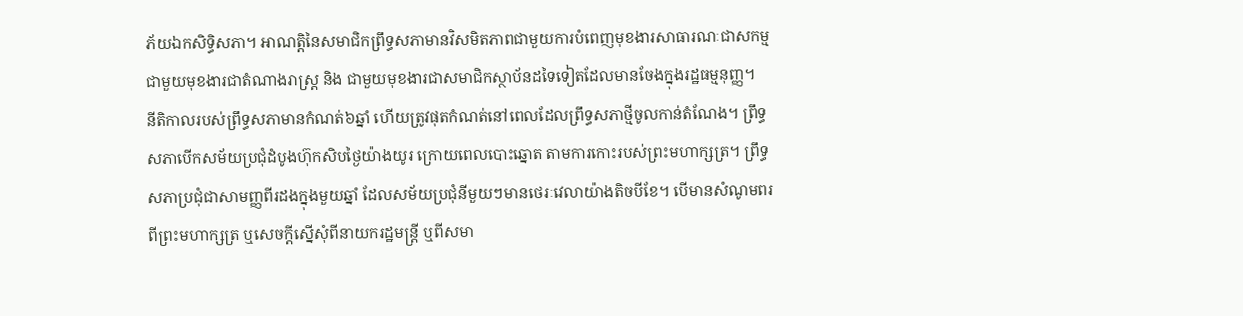ភ័យឯកសិទ្ធិសភា។ អាណត្តិនៃសមាជិកព្រឹទ្ធសភាមានវិសមិតភាពជាមួយការបំពេញមុខងារសាធារណៈជាសកម្ម ជាមួយមុខងារជាតំណាងរាស្ត្រ និង ជាមួយមុខងារជាសមាជិកស្ថាប័នដទៃទៀតដែលមានចែងក្នុងរដ្ឋធម្មនុញ្ញ។
នីតិកាលរបស់ព្រឹទ្ធសភាមានកំណត់៦ឆ្នាំ ហើយត្រូវផុតកំណត់នៅពេលដែលព្រឹទ្ធសភាថ្មីចូលកាន់តំណែង។ ព្រឹទ្ធសភាបើកសម័យប្រជុំដំបូងហ៊ុកសិបថ្ងៃយ៉ាងយូរ ក្រោយពេលបោះឆ្នោត តាមការកោះរបស់ព្រះមហាក្សត្រ។ ព្រឹទ្ធសភាប្រជុំជាសាមញ្ញពីរដងក្នុងមួយឆ្នាំ ដែលសម័យប្រជុំនីមួយៗមានថេរៈវេលាយ៉ាងតិចបីខែ។ បើមានសំណូមពរពីព្រះមហាក្សត្រ ឬសេចក្តីស្នើសុំពីនាយករដ្ឋមន្រ្តី ឬពីសមា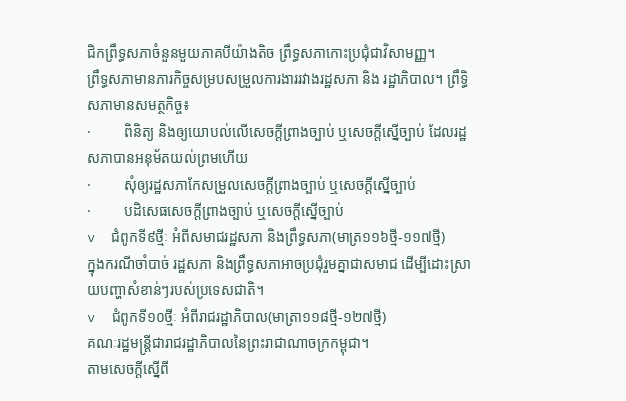ជិកព្រឹទ្ធសភាចំនួនមួយភាគបីយ៉ាងតិច ព្រឹទ្ធសភាកោះប្រជុំជាវិសាមញ្ញ។
ព្រឹទ្ធសភាមានភារកិច្ចសម្របសម្រួលការងាររវាងរដ្ឋសភា និង រដ្ឋាភិបាល។ ព្រឹទ្ធិសភាមានសមត្ថកិច្ច៖
·         ពិនិត្យ និងឲ្យយោបល់លើសេចក្តីព្រាងច្បាប់ ឬសេចក្តីស្នើច្បាប់ ដែលរដ្ឋសភាបានអនុម័តយល់ព្រមហើយ
·         សុំឲ្យរដ្ឋសភាកែសម្រួលសេចក្តីព្រាងច្បាប់ ឬសេចក្តីស្នើច្បាប់
·         បដិសេធសេចក្តីព្រាងច្បាប់ ឬសេចក្តីស្នើច្បាប់
v  ជំពូកទី៩ថ្មីៈ អំពីសមាជរដ្ឋសភា និងព្រឹទ្ធសភា(មាត្រ១១៦ថ្មី-១១៧ថ្មី)
ក្នុងករណីចាំបាច់ រដ្ឋសភា និងព្រឹទ្ធសភាអាចប្រជុំរួមគ្នាជាសមាជ ដើម្បីដោះស្រាយបញ្ហាសំខាន់ៗរបស់ប្រទេសជាតិ។
v  ជំពូកទី១០ថ្មីៈ អំពីរាជរដ្ឋាភិបាល(មាត្រា១១៨ថ្មី-១២៧ថ្មី)
គណៈរដ្ឋមន្រ្តីជារាជរដ្ឋាភិបាលនៃព្រះរាជាណាចក្រកម្ពុជា។
តាមសេចក្តីស្នើពី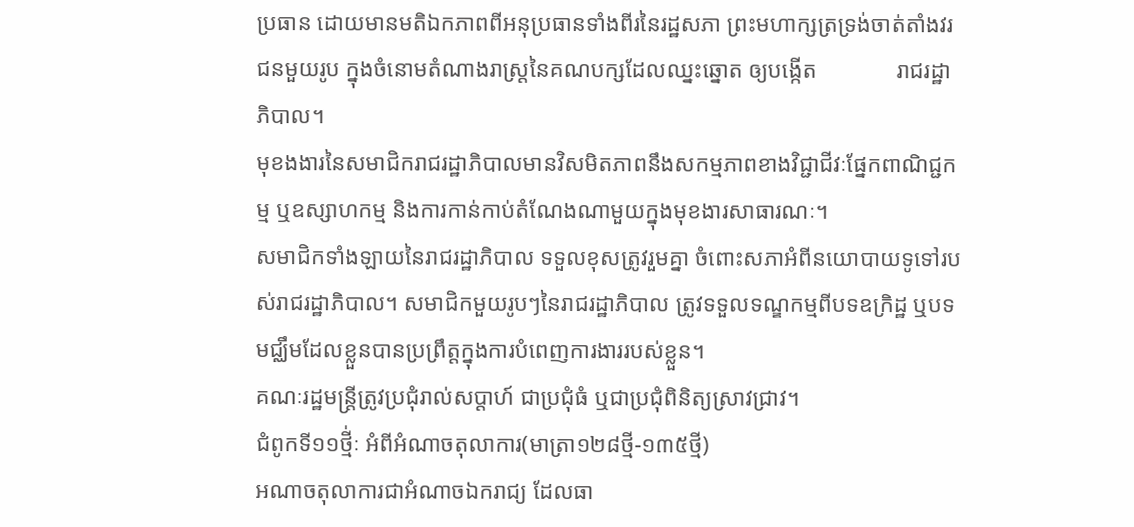ប្រធាន ដោយមានមតិឯកភាពពីអនុប្រធានទាំងពីរនៃរដ្ឋសភា ព្រះមហាក្សត្រទ្រង់ចាត់តាំងវរជនមួយរូប ក្នុងចំនោមតំណាងរាស្រ្តនៃគណបក្សដែលឈ្នះឆ្នោត ឲ្យបង្កើត              រាជរដ្ឋាភិបាល។
មុខងងារនៃសមាជិករាជរដ្ឋាភិបាលមានវិសមិតភាពនឹងសកម្មភាពខាងវិជ្ជាជីវៈផ្នែកពាណិជ្ជកម្ម ឬឧស្សាហកម្ម និងការកាន់កាប់តំណែងណាមួយក្នុងមុខងារសាធារណៈ។
សមាជិកទាំងឡាយនៃរាជរដ្ឋាភិបាល ទទួលខុសត្រូវរួមគ្នា ចំពោះសភាអំពីនយោបាយទូទៅរបស់រាជរដ្ឋាភិបាល។ សមាជិកមួយរូបៗនៃរាជរដ្ឋាភិបាល ត្រូវទទួលទណ្ឌកម្មពីបទឧក្រិដ្ឋ ឬបទមជ្ឈឹមដែលខ្លួនបានប្រព្រឹត្តក្នុងការបំពេញការងាររបស់ខ្លួន។
គណៈរដ្ឋមន្ត្រីត្រូវប្រជុំរាល់សប្តាហ៍ ជាប្រជុំធំ ឬជាប្រជុំពិនិត្យស្រាវជ្រាវ។
ជំពូកទី១១ថ្មី់ៈ អំពីអំណាចតុលាការ(មាត្រា១២៨ថ្មី-១៣៥ថ្មី)
អណាចតុលាការជាអំណាចឯករាជ្យ ដែលធា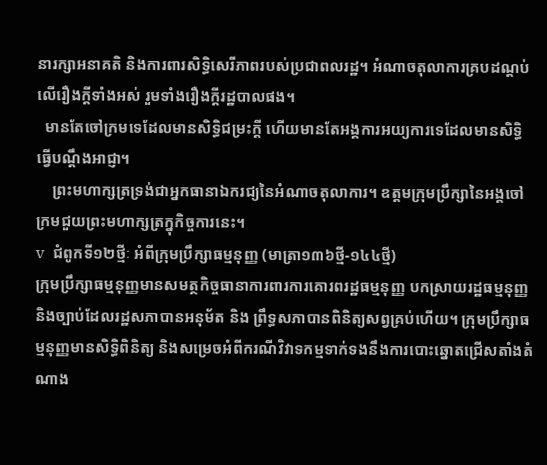នារក្សាអនាគតិ និងការពារសិទ្ធិសេរីភាពរបស់ប្រជាពលរដ្ឋ។ អំណាចតុលាការគ្របដណ្តប់លើរឿងក្តីទាំងអស់ រួមទាំងរឿងក្តីរដ្ឋបាលផង។
  មានតែចៅក្រមទេដែលមានសិទ្ធិជម្រះក្តី ហើយមានតែអង្គការអយ្យការទេដែលមានសិទ្ធិធ្វើបណ្តឹងអាជ្ញា។
    ព្រះមហាក្សត្រទ្រង់ជាអ្នកធានាឯករជ្យនៃអំណាចតុលាការ។ ឧត្តមក្រុមប្រឹក្សានៃអង្គចៅក្រមជួយព្រះមហាក្សត្រក្នុកិច្ចការនេះ។
v  ជំពូកទី១២ថ្មីៈ អំពីក្រុមប្រឹក្សាធម្មនុញ្ញ (មាត្រា១៣៦ថ្មី-១៤៤ថ្មី)
ក្រុមប្រឹក្សាធម្មនុញ្ញមានសមត្ថកិច្ចធានាការពារការគោរពរដ្ឋធម្មនុញ្ញ បកស្រាយរដ្ឋធម្មនុញ្ញ និងច្បាប់ដែលរដ្ឋសភាបានអនុម័ត និង ព្រឹទ្ធសភាបានពិនិត្យសព្វគ្រប់ហើយ។ ក្រុមប្រឹក្សាធម្មនុញ្ញមានសិទ្ធិពិនិត្យ និងសម្រេចអំពីករណីវិវាទកម្មទាក់ទងនឹងការបោះឆ្នោតជ្រើសតាំងតំណាង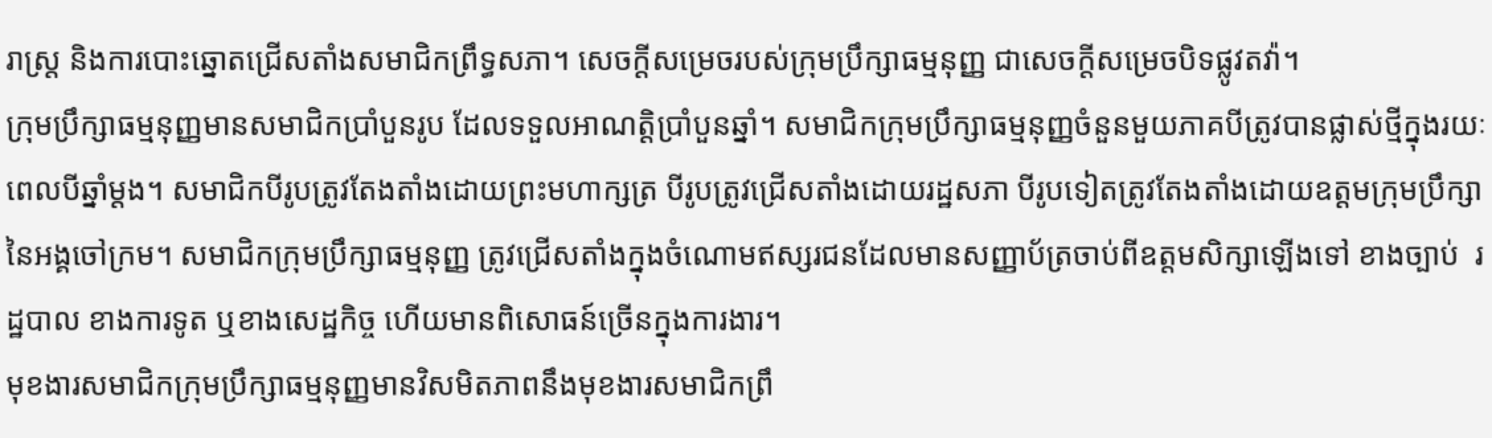រាស្រ្ត និងការបោះឆ្នោតជ្រើសតាំងសមាជិកព្រឹទ្ធសភា។ សេចក្តីសម្រេចរបស់ក្រុមប្រឹក្សាធម្មនុញ្ញ ជាសេចក្តីសម្រេចបិទផ្លូវតវ៉ា។
ក្រុមប្រឹក្សាធម្មនុញ្ញមានសមាជិកប្រាំបួនរូប ដែលទទួលអាណត្តិប្រាំបួនឆ្នាំ។ សមាជិកក្រុមប្រឹក្សាធម្មនុញ្ញចំនួនមួយភាគបីត្រូវបានផ្លាស់ថ្មីក្នុងរយៈពេលបីឆ្នាំម្តង។ សមាជិកបីរូបត្រូវតែងតាំងដោយព្រះមហាក្សត្រ បីរូបត្រូវជ្រើសតាំងដោយរដ្ឋសភា បីរូបទៀតត្រូវតែងតាំងដោយឧត្តមក្រុមប្រឹក្សានៃអង្គចៅក្រម។ សមាជិកក្រុមប្រឹក្សាធម្មនុញ្ញ ត្រូវជ្រើសតាំងក្នុងចំណោមឥស្សរជនដែលមានសញ្ញាប័ត្រចាប់ពីឧត្តមសិក្សាឡើងទៅ ខាងច្បាប់  រដ្ឋបាល ខាងការទូត ឬខាងសេដ្ឋកិច្ច ហើយមានពិសោធន៍ច្រើនក្នុងការងារ។
មុខងារសមាជិកក្រុមប្រឹក្សាធម្មនុញ្ញមានវិសមិតភាពនឹងមុខងារសមាជិកព្រឹ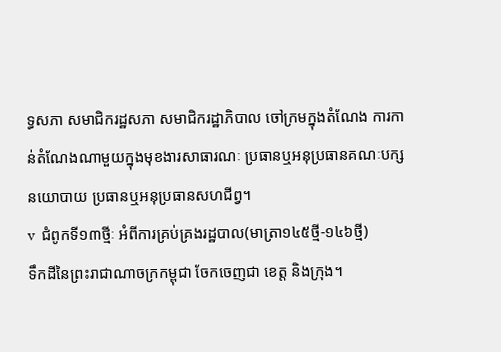ទ្ធសភា សមាជិករដ្ឋសភា សមាជិករដ្ឋាភិបាល ចៅក្រមក្នុងតំណែង ការកាន់តំណែងណាមួយក្នុងមុខងារសាធារណៈ ប្រធានឬអនុប្រធានគណៈបក្សនយោបាយ ប្រធានឬអនុប្រធានសហជីព្វ។
v  ជំពូកទី១៣ថ្មីៈ អំពីការគ្រប់គ្រងរដ្ឋបាល(មាត្រា១៤៥ថ្មី-១៤៦ថ្មី)
ទឹកដីនៃព្រះរាជាណាចក្រកម្ពុជា ចែកចេញជា ខេត្ត និងក្រុង។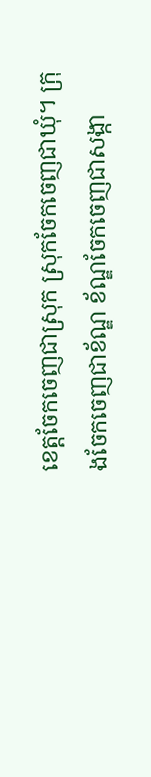ខេត្តចែកចេញជាស្រុក ស្រុកចែកចេញជាឃុំ។ ក្រុងចែកចេញជាខ័ណ្ឌ ខ័ណ្ឌចែកចេញជាសង្កា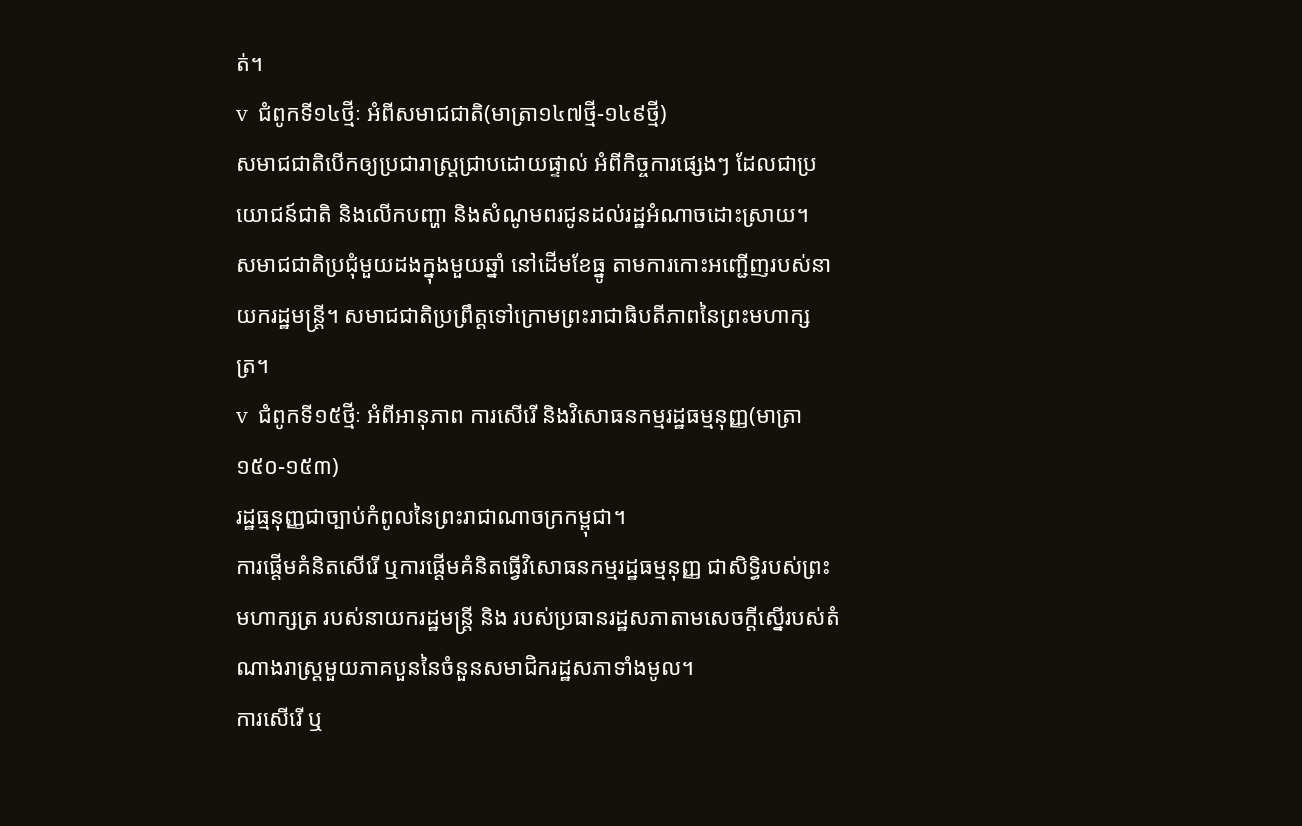ត់។
v  ជំពូកទី១៤ថ្មីៈ អំពីសមាជជាតិ(មាត្រា១៤៧ថ្មី-១៤៩ថ្មី)
សមាជជាតិបើកឲ្យប្រជារាស្ត្រជ្រាបដោយផ្ទាល់ អំពីកិច្ចការផ្សេងៗ ដែលជាប្រយោជន៍ជាតិ និងលើកបញ្ហា និងសំណូមពរជូនដល់រដ្ឋអំណាចដោះស្រាយ។
សមាជជាតិប្រជុំមួយដងក្នុងមួយឆ្នាំ នៅដើមខែធ្នូ តាមការកោះអញ្ជើញរបស់នាយករដ្ឋមន្ត្រី។ សមាជជាតិប្រព្រឹត្តទៅក្រោមព្រះរាជាធិបតីភាពនៃព្រះមហាក្សត្រ។
v  ជំពូកទី១៥ថ្មីៈ អំពីអានុភាព ការសើរើ និងវិសោធនកម្មរដ្ឋធម្មនុញ្ញ(មាត្រា១៥០-១៥៣)
រដ្ឋធ្មនុញ្ញជាច្បាប់កំពូលនៃព្រះរាជាណាចក្រកម្ពុជា។
ការផ្តើមគំនិតសើរើ ឬការផ្តើមគំនិតធ្វើវិសោធនកម្មរដ្ឋធម្មនុញ្ញ ជាសិទ្ធិរបស់ព្រះមហាក្សត្រ របស់នាយករដ្ឋមន្ត្រី និង របស់ប្រធានរដ្ឋសភាតាមសេចក្តីស្នើរបស់តំណាងរាស្ត្រមួយភាគបួននៃចំនួនសមាជិករដ្ឋសភាទាំងមូល។
ការសើរើ ឬ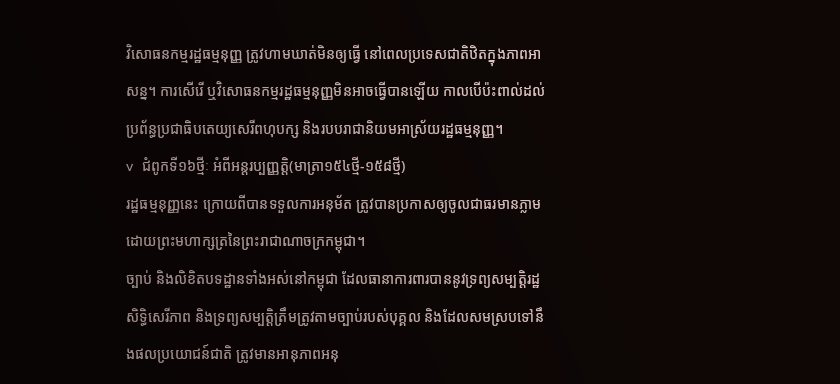វិសោធនកម្មរដ្ឋធម្មនុញ្ញ ត្រូវហាមឃាត់មិនឲ្យធ្វើ នៅពេលប្រទេសជាតិឋិតក្នុងភាពអាសន្ន។ ការសើរើ ឬវិសោធនកម្មរដ្ឋធម្មនុញ្ញមិនអាចធ្វើបានឡើយ កាលបើប៉ះពាល់ដល់ប្រព័ន្ធប្រជាធិបតេយ្យសេរីពហុបក្ស និងរបបរាជានិយមអាស្រ័យរដ្ឋធម្មនុញ្ញ។
v  ជំពូកទី១៦ថ្មីៈ អំពីអន្តរប្បញ្ញត្តិ(មាត្រា១៥៤ថ្មី-១៥៨ថ្មី)
រដ្ឋធម្មនុញ្ញនេះ ក្រោយពីបានទទួលការអនុម័ត ត្រូវបានប្រកាសឲ្យចូលជាធរមានភ្លាមដោយព្រះមហាក្សត្រនៃព្រះរាជាណាចក្រកម្ពុជា។
ច្បាប់ និងលិខិតបទដ្ឋានទាំងអស់នៅកម្ពុជា ដែលធានាការពារបាននូវទ្រព្យសម្បត្តិរដ្ឋ សិទ្ធិសេរីភាព និងទ្រព្យសម្បត្តិត្រឹមត្រូវតាមច្បាប់របស់បុគ្គល និងដែលសមស្របទៅនឹងផលប្រយោជន៍ជាតិ ត្រូវមានអានុភាពអនុ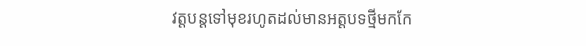វត្តបន្តទៅមុខរហូតដល់មានអត្តបទថ្មីមកកែ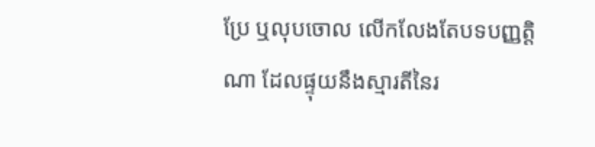ប្រែ ឬលុបចោល លើកលែងតែបទបញ្ញត្តិណា ដែលផ្ទុយនឹងស្មារតីនៃរ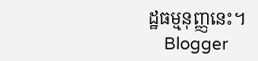ដ្ឋធម្មនុញ្ញនេះ។
    Blogger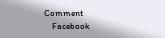Comment
    Facebook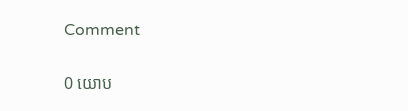Comment

0 យោប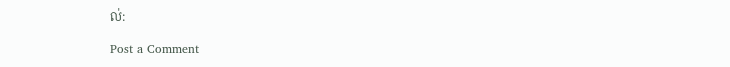ល់:

Post a Comment